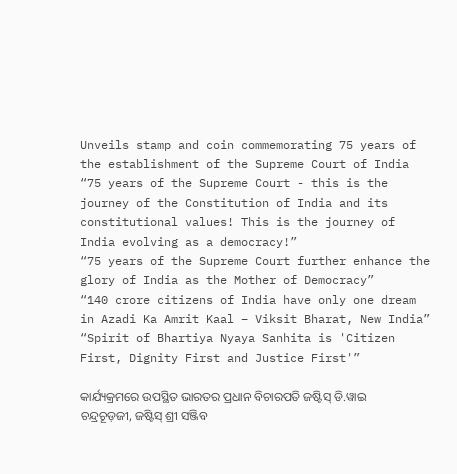Unveils stamp and coin commemorating 75 years of the establishment of the Supreme Court of India
“75 years of the Supreme Court - this is the journey of the Constitution of India and its constitutional values! This is the journey of India evolving as a democracy!”
“75 years of the Supreme Court further enhance the glory of India as the Mother of Democracy”
“140 crore citizens of India have only one dream in Azadi Ka Amrit Kaal – Viksit Bharat, New India”
“Spirit of Bhartiya Nyaya Sanhita is 'Citizen First, Dignity First and Justice First'”

କାର୍ଯ୍ୟକ୍ରମରେ ଉପସ୍ଥିତ ଭାରତର ପ୍ରଧାନ ବିଚାରପତି ଜଷ୍ଟିସ୍ ଡି.ୱାଇ ଚନ୍ଦ୍ରଚୂଡ଼ଜୀ, ଜଷ୍ଟିସ୍ ଶ୍ରୀ ସଞ୍ଜିବ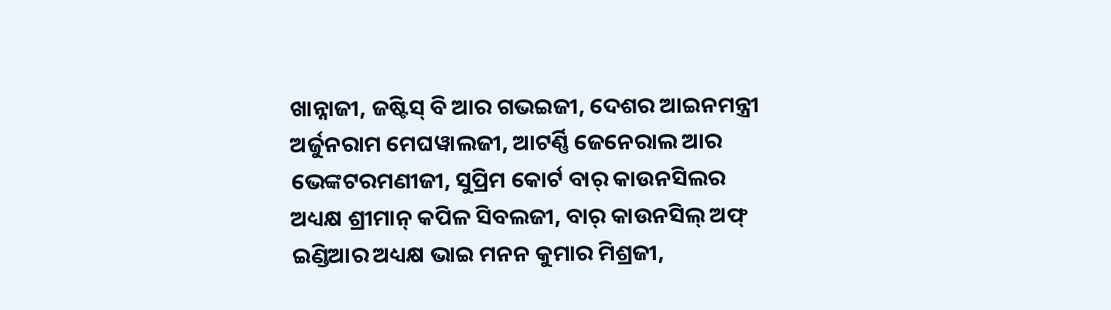ଖାନ୍ନାଜୀ, ଜଷ୍ଟିସ୍ ବି ଆର ଗଭଇଜୀ, ଦେଶର ଆଇନମନ୍ତ୍ରୀ ଅର୍ଜୁନରାମ ମେଘୱାଲଜୀ, ଆଟର୍ଣ୍ଣି ଜେନେରାଲ ଆର ଭେଙ୍କଟରମଣୀଜୀ, ସୁପ୍ରିମ କୋର୍ଟ ବାର୍ କାଉନସିଲର ଅଧ୍ୟକ୍ଷ ଶ୍ରୀମାନ୍ କପିଳ ସିବଲଜୀ, ବାର୍ କାଉନସିଲ୍ ଅଫ୍ ଇଣ୍ଡିଆର ଅଧ୍ୟକ୍ଷ ଭାଇ ମନନ କୁମାର ମିଶ୍ରଜୀ,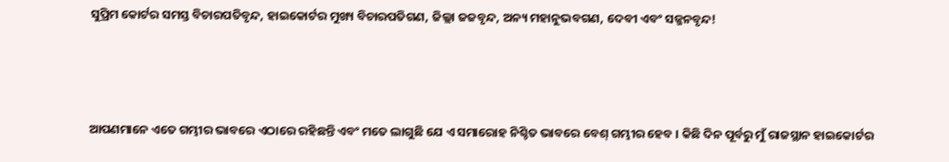ସୁପ୍ରିମ କୋର୍ଟର ସମସ୍ତ ବିଚାରପତିବୃନ୍ଦ, ହାଇକୋର୍ଟର ମୁଖ୍ୟ ବିଚାରପତିଗଣ, ଜିଲ୍ଲା ଜଜବୃନ୍ଦ, ଅନ୍ୟ ମହାନୁଭବଗଣ, ଦେବୀ ଏବଂ ସଜ୍ଜନବୃନ୍ଦ!



ଆପଣମାନେ ଏତେ ଗମ୍ଭୀର ଭାବରେ ଏଠାରେ ରହିଛନ୍ତି ଏବଂ ମତେ ଲାଗୁଛି ଯେ ଏ ସମାରୋହ ନିଶ୍ଚିତ ଭାବରେ ବେଶ୍ ଗମ୍ଭୀର ହେବ । କିଛି ଦିନ ପୂର୍ବରୁ ମୁଁ ରାଜସ୍ଥାନ ହାଇକୋର୍ଟର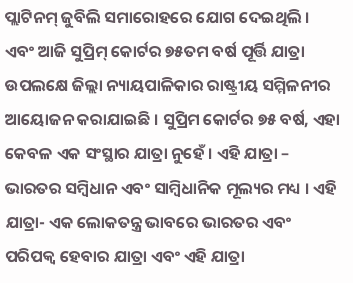ପ୍ଲାଟିନମ୍ ଜୁବିଲି ସମାରୋହରେ ଯୋଗ ଦେଇଥିଲି । ଏବଂ ଆଜି ସୁପ୍ରିମ୍ କୋର୍ଟର ୭୫ତମ ବର୍ଷ ପୂର୍ତ୍ତି ଯାତ୍ରା ଉପଲକ୍ଷେ ଜିଲ୍ଲା ନ୍ୟାୟପାଳିକାର ରାଷ୍ଟ୍ରୀୟ ସମ୍ମିଳନୀର ଆୟୋଜନ କରାଯାଇଛି । ସୁପ୍ରିମ କୋର୍ଟର ୭୫ ବର୍ଷ, ଏହା କେବଳ ଏକ ସଂସ୍ଥାର ଯାତ୍ରା ନୁହେଁ । ଏହି ଯାତ୍ରା – ଭାରତର ସମ୍ବିଧାନ ଏବଂ ସାମ୍ବିଧାନିକ ମୂଲ୍ୟର ମଧ୍ୟ । ଏହି ଯାତ୍ରା- ଏକ ଲୋକତନ୍ତ୍ର ଭାବରେ ଭାରତର ଏବଂ ପରିପକ୍ୱ ହେବାର ଯାତ୍ରା ଏବଂ ଏହି ଯାତ୍ରା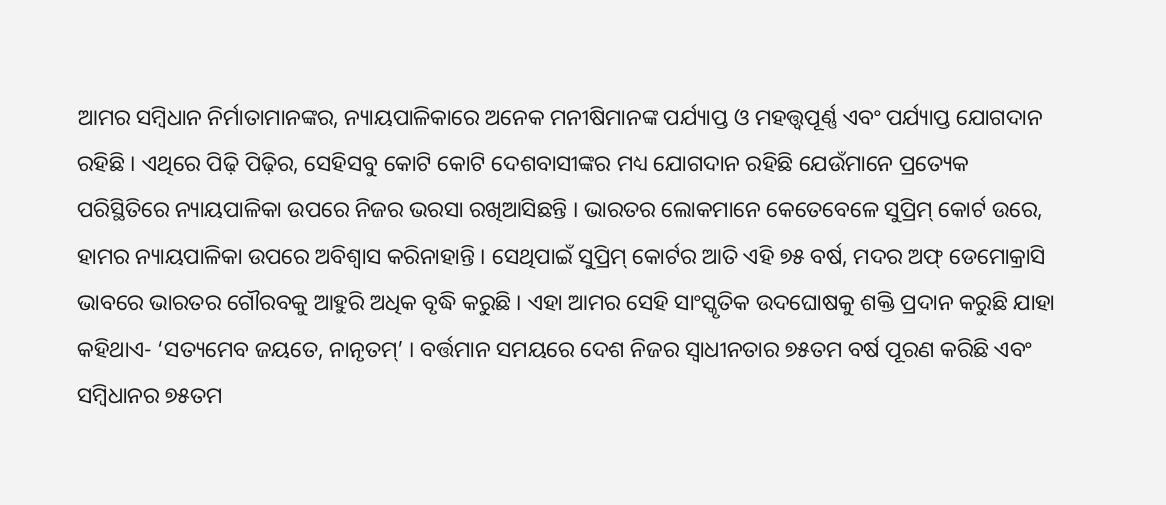ଆମର ସମ୍ବିଧାନ ନିର୍ମାତାମାନଙ୍କର, ନ୍ୟାୟପାଳିକାରେ ଅନେକ ମନୀଷିମାନଙ୍କ ପର୍ଯ୍ୟାପ୍ତ ଓ ମହତ୍ତ୍ୱପୂର୍ଣ୍ଣ ଏବଂ ପର୍ଯ୍ୟାପ୍ତ ଯୋଗଦାନ ରହିଛି । ଏଥିରେ ପିଢ଼ି ପିଢ଼ିର, ସେହିସବୁ କୋଟି କୋଟି ଦେଶବାସୀଙ୍କର ମଧ୍ୟ ଯୋଗଦାନ ରହିଛି ଯେଉଁମାନେ ପ୍ରତ୍ୟେକ ପରିସ୍ଥିତିରେ ନ୍ୟାୟପାଳିକା ଉପରେ ନିଜର ଭରସା ରଖିଆସିଛନ୍ତି । ଭାରତର ଲୋକମାନେ କେତେବେଳେ ସୁପ୍ରିମ୍ କୋର୍ଟ ଉରେ, ହାମର ନ୍ୟାୟପାଳିକା ଉପରେ ଅବିଶ୍ୱାସ କରିନାହାନ୍ତି । ସେଥିପାଇଁ ସୁପ୍ରିମ୍ କୋର୍ଟର ଆତି ଏହି ୭୫ ବର୍ଷ, ମଦର ଅଫ୍ ଡେମୋକ୍ରାସି ଭାବରେ ଭାରତର ଗୌରବକୁ ଆହୁରି ଅଧିକ ବୃଦ୍ଧି କରୁଛି । ଏହା ଆମର ସେହି ସାଂସ୍କୃତିକ ଉଦଘୋଷକୁ ଶକ୍ତି ପ୍ରଦାନ କରୁଛି ଯାହା କହିଥାଏ- ‘ସତ୍ୟମେବ ଜୟତେ, ନାନୃତମ୍’ । ବର୍ତ୍ତମାନ ସମୟରେ ଦେଶ ନିଜର ସ୍ୱାଧୀନତାର ୭୫ତମ ବର୍ଷ ପୂରଣ କରିଛି ଏବଂ ସମ୍ବିଧାନର ୭୫ତମ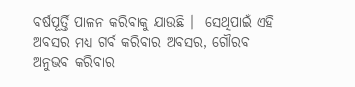ବର୍ଷପୂର୍ତ୍ତି ପାଳନ କରିବାକୁ ଯାଉଛି ।  ସେଥିପାଇଁ ଏହି ଅବସର ମଧ୍ୟ ଗର୍ବ କରିବାର ଅବସର, ଗୌରବ ଅନୁଭବ କରିବାର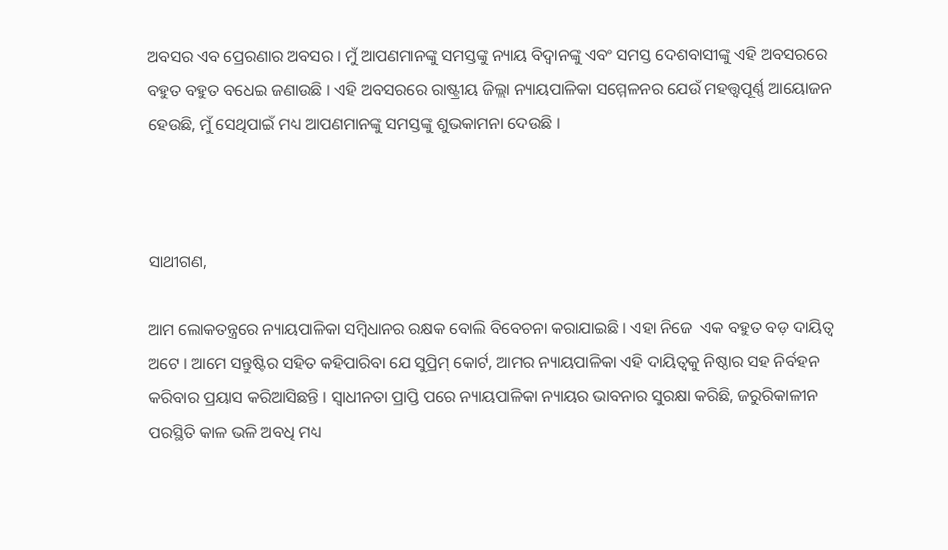ଅବସର ଏବ ପ୍ରେରଣାର ଅବସର । ମୁଁ ଆପଣମାନଙ୍କୁ ସମସ୍ତଙ୍କୁ ନ୍ୟାୟ ବିଦ୍ୱାନଙ୍କୁ ଏବଂ ସମସ୍ତ ଦେଶବାସୀଙ୍କୁ ଏହି ଅବସରରେ ବହୁତ ବହୁତ ବଧେଇ ଜଣାଉଛି । ଏହି ଅବସରରେ ରାଷ୍ଟ୍ରୀୟ ଜିଲ୍ଲା ନ୍ୟାୟପାଳିକା ସମ୍ମେଳନର ଯେଉଁ ମହତ୍ତ୍ୱପୂର୍ଣ୍ଣ ଆୟୋଜନ ହେଉଛି, ମୁଁ ସେଥିପାଇଁ ମଧ୍ୟ ଆପଣମାନଙ୍କୁ ସମସ୍ତଙ୍କୁ ଶୁଭକାମନା ଦେଉଛି ।



ସାଥୀଗଣ,

ଆମ ଲୋକତନ୍ତ୍ରରେ ନ୍ୟାୟପାଳିକା ସମ୍ବିଧାନର ରକ୍ଷକ ବୋଲି ବିବେଚନା କରାଯାଇଛି । ଏହା ନିଜେ  ଏକ ବହୁତ ବଡ଼ ଦାୟିତ୍ୱ ଅଟେ । ଆମେ ସନ୍ତୁଷ୍ଟିର ସହିତ କହିପାରିବା ଯେ ସୁପ୍ରିମ୍ କୋର୍ଟ, ଆମର ନ୍ୟାୟପାଳିକା ଏହି ଦାୟିତ୍ୱକୁ ନିଷ୍ଠାର ସହ ନିର୍ବହନ କରିବାର ପ୍ରୟାସ କରିଆସିଛନ୍ତି । ସ୍ୱାଧୀନତା ପ୍ରାପ୍ତି ପରେ ନ୍ୟାୟପାଳିକା ନ୍ୟାୟର ଭାବନାର ସୁରକ୍ଷା କରିଛି, ଜରୁରିକାଳୀନ ପରସ୍ଥିତି କାଳ ଭଳି ଅବଧି ମଧ୍ୟ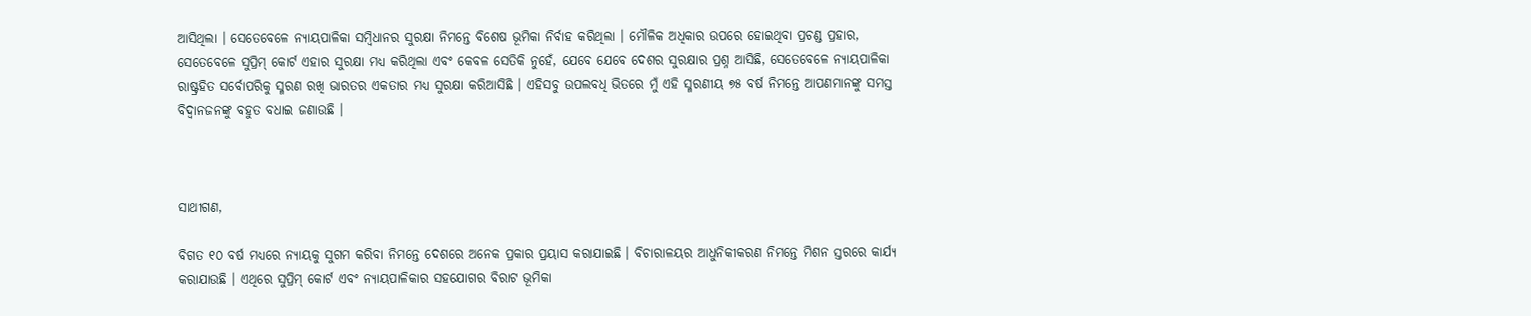ଆସିଥିଲା । ସେତେବେଳେ ନ୍ୟାୟପାଳିକା ସମ୍ବିଧାନର ସୁରକ୍ଷା ନିମନ୍ତେ ବିଶେଷ ଭୂମିକା ନିର୍ବାହ କରିଥିଲା । ମୌଳିକ ଅଧିକାର ଉପରେ ହୋଇଥିବା ପ୍ରଚଣ୍ଡ ପ୍ରହାର, ସେତେବେଳେ ସୁପ୍ରିମ୍ କୋର୍ଟ ଏହାର ସୁରକ୍ଷା ମଧ୍ୟ କରିଥିଲା ଏବଂ କେବଳ ସେତିକି ନୁହେଁ, ଯେବେ ଯେବେ ଦେଶର ସୁରକ୍ଷାର ପ୍ରଶ୍ନ ଆସିଛି, ସେତେବେଳେ ନ୍ୟାୟପାଳିକା ରାଷ୍ଟ୍ରହିତ ସର୍ବୋପରିକୁ ସ୍ମରଣ ରଖି ଭାରତର ଏକତାର ମଧ୍ୟ ସୁରକ୍ଷା କରିଆସିଛି । ଏହିସବୁ ଉପଲବଧି ଭିତରେ ମୁଁ ଏହି ସ୍ମରଣୀୟ ୭୫ ବର୍ଷ ନିମନ୍ତେ ଆପଣମାନଙ୍କୁ ସମସ୍ତ ବିଦ୍ୱାନଜନଙ୍କୁ ବହୁତ ବଧାଇ ଜଣାଉଛି ।



ସାଥୀଗଣ,

ବିଗତ ୧୦ ବର୍ଷ ମଧ୍ୟରେ ନ୍ୟାୟକୁ ସୁଗମ କରିବା ନିମନ୍ତେ ଦେଶରେ ଅନେକ ପ୍ରକାର ପ୍ରୟାସ କରାଯାଇଛି । ବିଚାରାଳୟର ଆଧୁନିକୀକରଣ ନିମନ୍ତେ ମିଶନ ସ୍ତରରେ କାର୍ଯ୍ୟ କରାଯାଉଛି । ଏଥିରେ ସୁପ୍ରିମ୍ କୋର୍ଟ ଏବଂ ନ୍ୟାୟପାଳିକାର ସହଯୋଗର ବିରାଟ ଭୂମିକା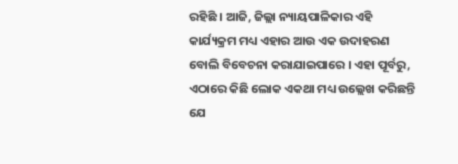ରହିଛି । ଆଜି, ଜିଲ୍ଲା ନ୍ୟାୟପାଳିକାର ଏହି କାର୍ଯ୍ୟକ୍ରମ ମଧ୍ୟ ଏହାର ଆଉ ଏକ ଉଦାହରଣ ବୋଲି ବିବେଚନା କରାଯାଇପାରେ । ଏହା ପୂର୍ବରୁ, ଏଠାରେ କିଛି ଲୋକ ଏକଥା ମଧ୍ୟ ଉଲ୍ଲେଖ କରିଛନ୍ତି ଯେ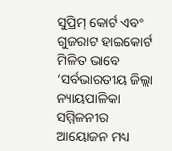ସୁପ୍ରିମ୍ କୋର୍ଟ ଏବଂ ଗୁଜରାଟ ହାଇକୋର୍ଟ ମିଳିତ ଭାବେ ‘ସର୍ବଭାରତୀୟ ଜିଲ୍ଲା ନ୍ୟାୟପାଳିକା ସମ୍ମିଳନୀର ଆୟୋଜନ ମଧ୍ୟ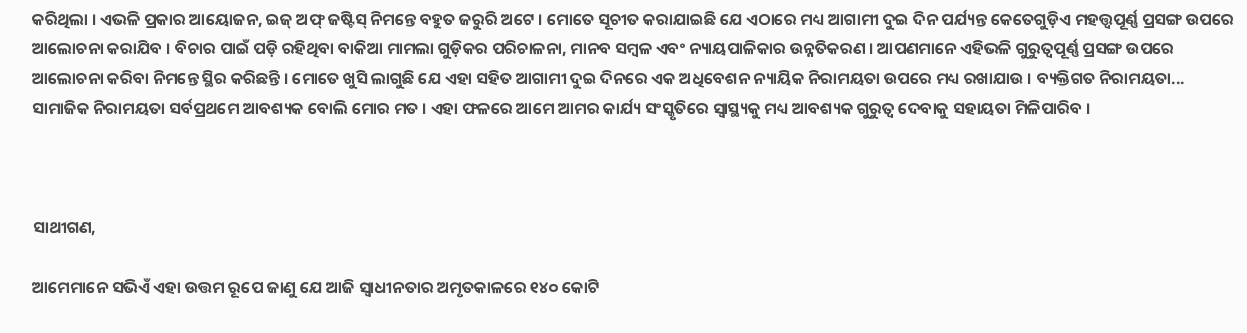କରିଥିଲା । ଏଭଳି ପ୍ରକାର ଆୟୋଜନ, ଇଜ୍ ଅଫ୍ ଜଷ୍ଟିସ୍ ନିମନ୍ତେ ବହୁତ ଜରୁରି ଅଟେ । ମୋତେ ସୂଚୀତ କରାଯାଇଛି ଯେ ଏଠାରେ ମଧ୍ୟ ଆଗାମୀ ଦୁଇ ଦିନ ପର୍ଯ୍ୟନ୍ତ କେତେଗୁଡ଼ିଏ ମହତ୍ତ୍ୱପୂର୍ଣ୍ଣ ପ୍ରସଙ୍ଗ ଉପରେ ଆଲୋଚନା କରାଯିବ । ବିଚାର ପାଇଁ ପଡ଼ି ରହିଥିବା ବାକିଆ ମାମଲା ଗୁଡ଼ିକର ପରିଚାଳନା, ମାନବ ସମ୍ବଳ ଏବଂ ନ୍ୟାୟପାଳିକାର ଉନ୍ନତିକରଣ । ଆପଣମାନେ ଏହିଭଳି ଗୁରୁତ୍ୱପୂର୍ଣ୍ଣ ପ୍ରସଙ୍ଗ ଉପରେ ଆଲୋଚନା କରିବା ନିମନ୍ତେ ସ୍ଥିର କରିଛନ୍ତି । ମୋତେ ଖୁସି ଲାଗୁଛି ଯେ ଏହା ସହିତ ଆଗାମୀ ଦୁଇ ଦିନରେ ଏକ ଅଧିବେଶନ ନ୍ୟାୟିକ ନିରାମୟତା ଉପରେ ମଧ୍ୟ ରଖାଯାଉ । ବ୍ୟକ୍ତିଗତ ନିରାମୟତା... ସାମାଜିକ ନିରାମୟତା ସର୍ବପ୍ରଥମେ ଆବଶ୍ୟକ ବୋଲି ମୋର ମତ । ଏହା ଫଳରେ ଆମେ ଆମର କାର୍ଯ୍ୟ ସଂସ୍କୃତିରେ ସ୍ୱାସ୍ଥ୍ୟକୁ ମଧ୍ୟ ଆବଶ୍ୟକ ଗୁରୁତ୍ୱ ଦେବାକୁ ସହାୟତା ମିଳିପାରିବ ।



ସାଥୀଗଣ,

ଆମେମାନେ ସଭିଏଁ ଏହା ଉତ୍ତମ ରୂପେ ଜାଣୁ ଯେ ଆଜି ସ୍ୱାଧୀନତାର ଅମୃତକାଳରେ ୧୪୦ କୋଟି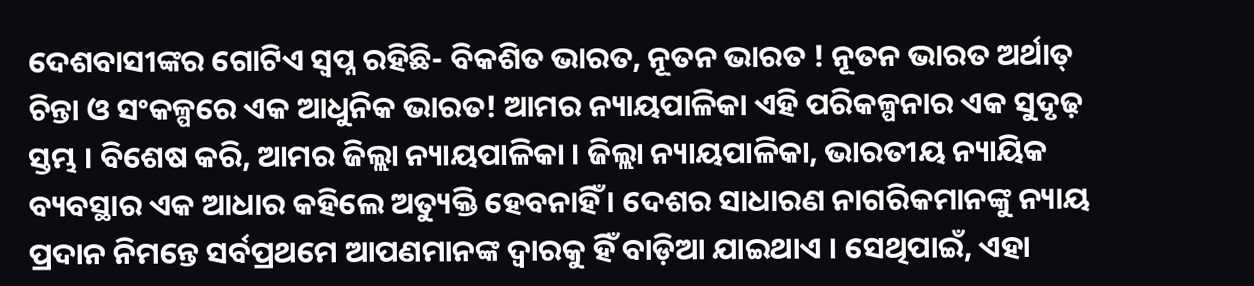ଦେଶବାସୀଙ୍କର ଗୋଟିଏ ସ୍ୱପ୍ନ ରହିଛି- ବିକଶିତ ଭାରତ, ନୂତନ ଭାରତ ! ନୂତନ ଭାରତ ଅର୍ଥାତ୍ ଚିନ୍ତା ଓ ସଂକଳ୍ପରେ ଏକ ଆଧୁନିକ ଭାରତ! ଆମର ନ୍ୟାୟପାଳିକା ଏହି ପରିକଳ୍ପନାର ଏକ ସୁଦୃଢ଼ ସ୍ତମ୍ଭ । ବିଶେଷ କରି, ଆମର ଜିଲ୍ଲା ନ୍ୟାୟପାଳିକା । ଜିଲ୍ଲା ନ୍ୟାୟପାଳିକା, ଭାରତୀୟ ନ୍ୟାୟିକ ବ୍ୟବସ୍ଥାର ଏକ ଆଧାର କହିଲେ ଅତ୍ୟୁକ୍ତି ହେବନାହିଁ । ଦେଶର ସାଧାରଣ ନାଗରିକମାନଙ୍କୁ ନ୍ୟାୟ ପ୍ରଦାନ ନିମନ୍ତେ ସର୍ବପ୍ରଥମେ ଆପଣମାନଙ୍କ ଦ୍ୱାରକୁ ହିଁ ବାଡ଼ିଆ ଯାଇଥାଏ । ସେଥିପାଇଁ, ଏହା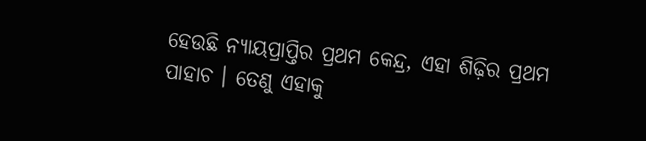ହେଉଛି ନ୍ୟାୟପ୍ରାପ୍ତିର ପ୍ରଥମ କେନ୍ଦ୍ର, ଏହା ଶିଢ଼ିର ପ୍ରଥମ ପାହାଚ । ତେଣୁ ଏହାକୁ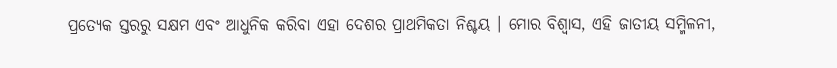ପ୍ରତ୍ୟେକ ସ୍ତରରୁ ସକ୍ଷମ ଏବଂ ଆଧୁନିକ କରିବା ଏହା ଦେଶର ପ୍ରାଥମିକତା ନିଶ୍ଚୟ । ମୋର ବିଶ୍ୱାସ, ଏହି ଜାତୀୟ ସମ୍ମିଳନୀ,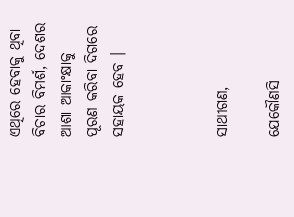ଏଥିରେ ହେବାକୁ ଥିବା ବିଚାର ବିମର୍ଶ, ଦେଶର ଆଶା ଆକାଂକ୍ଷାକୁ ପୂରଣ କରିବା ଦିଗରେ ସହାୟକ ହେବ ।



ସାଥୀଗଣ,

ଯେକୌଣସି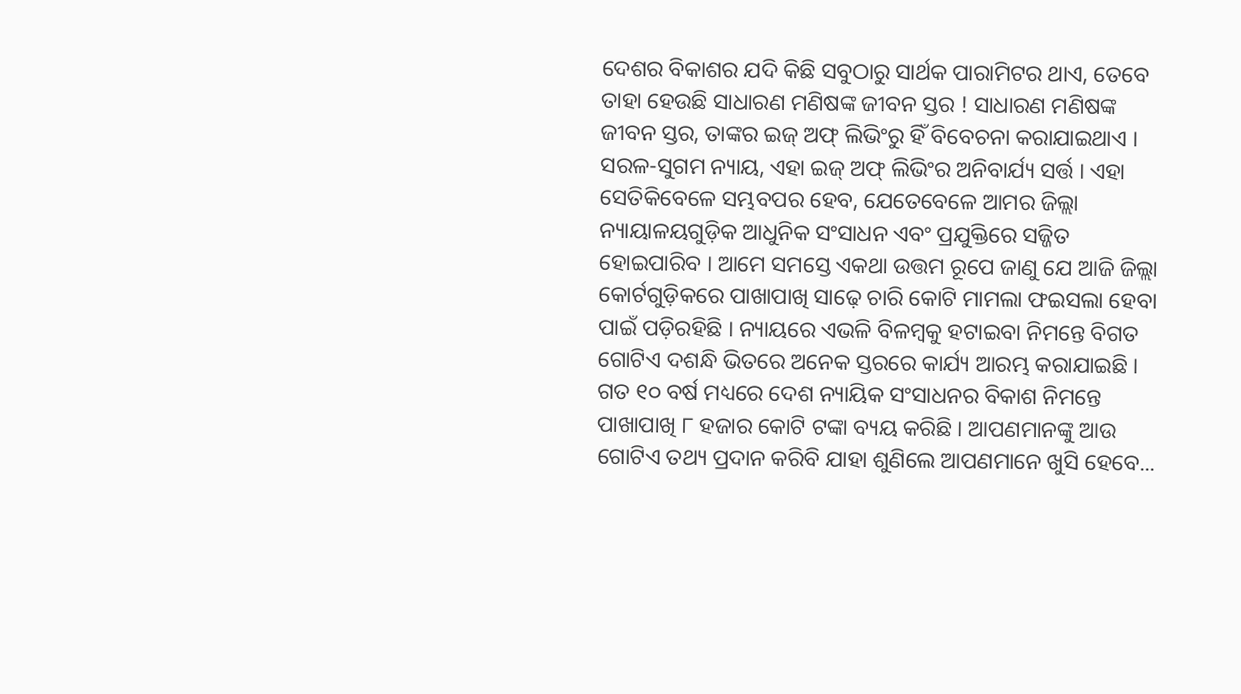ଦେଶର ବିକାଶର ଯଦି କିଛି ସବୁଠାରୁ ସାର୍ଥକ ପାରାମିଟର ଥାଏ, ତେବେ ତାହା ହେଉଛି ସାଧାରଣ ମଣିଷଙ୍କ ଜୀବନ ସ୍ତର ! ସାଧାରଣ ମଣିଷଙ୍କ ଜୀବନ ସ୍ତର, ତାଙ୍କର ଇଜ୍ ଅଫ୍ ଲିଭିଂରୁ ହିଁ ବିବେଚନା କରାଯାଇଥାଏ । ସରଳ-ସୁଗମ ନ୍ୟାୟ, ଏହା ଇଜ୍ ଅଫ୍ ଲିଭିଂର ଅନିବାର୍ଯ୍ୟ ସର୍ତ୍ତ । ଏହା ସେତିକିବେଳେ ସମ୍ଭବପର ହେବ, ଯେତେବେଳେ ଆମର ଜିଲ୍ଲା ନ୍ୟାୟାଳୟଗୁଡ଼ିକ ଆଧୁନିକ ସଂସାଧନ ଏବଂ ପ୍ରଯୁକ୍ତିରେ ସଜ୍ଜିତ ହୋଇପାରିବ । ଆମେ ସମସ୍ତେ ଏକଥା ଉତ୍ତମ ରୂପେ ଜାଣୁ ଯେ ଆଜି ଜିଲ୍ଲା କୋର୍ଟଗୁଡ଼ିକରେ ପାଖାପାଖି ସାଢ଼େ ଚାରି କୋଟି ମାମଲା ଫଇସଲା ହେବା ପାଇଁ ପଡ଼ିରହିଛି । ନ୍ୟାୟରେ ଏଭଳି ବିଳମ୍ବକୁ ହଟାଇବା ନିମନ୍ତେ ବିଗତ ଗୋଟିଏ ଦଶନ୍ଧି ଭିତରେ ଅନେକ ସ୍ତରରେ କାର୍ଯ୍ୟ ଆରମ୍ଭ କରାଯାଇଛି । ଗତ ୧୦ ବର୍ଷ ମଧ୍ୟରେ ଦେଶ ନ୍ୟାୟିକ ସଂସାଧନର ବିକାଶ ନିମନ୍ତେ ପାଖାପାଖି ୮ ହଜାର କୋଟି ଟଙ୍କା ବ୍ୟୟ କରିଛି । ଆପଣମାନଙ୍କୁ ଆଉ ଗୋଟିଏ ତଥ୍ୟ ପ୍ରଦାନ କରିବି ଯାହା ଶୁଣିଲେ ଆପଣମାନେ ଖୁସି ହେବେ...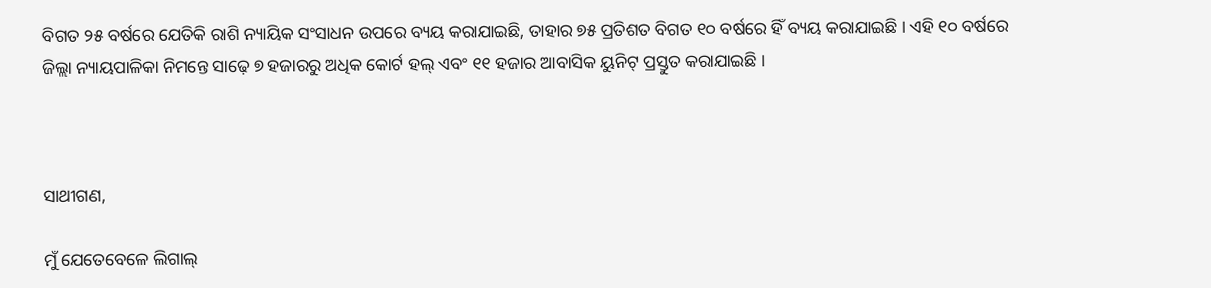ବିଗତ ୨୫ ବର୍ଷରେ ଯେତିକି ରାଶି ନ୍ୟାୟିକ ସଂସାଧନ ଉପରେ ବ୍ୟୟ କରାଯାଇଛି, ତାହାର ୭୫ ପ୍ରତିଶତ ବିଗତ ୧୦ ବର୍ଷରେ ହିଁ ବ୍ୟୟ କରାଯାଇଛି । ଏହି ୧୦ ବର୍ଷରେ ଜିଲ୍ଲା ନ୍ୟାୟପାଳିକା ନିମନ୍ତେ ସାଢ଼େ ୭ ହଜାରରୁ ଅଧିକ କୋର୍ଟ ହଲ୍ ଏବଂ ୧୧ ହଜାର ଆବାସିକ ୟୁନିଟ୍ ପ୍ରସ୍ତୁତ କରାଯାଇଛି ।



ସାଥୀଗଣ,

ମୁଁ ଯେତେବେଳେ ଲିଗାଲ୍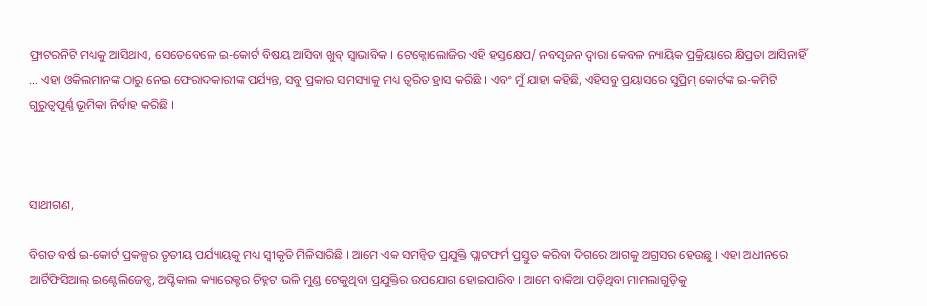ଫ୍ରାଟରନିଟି ମଧ୍ୟକୁ ଆସିଥାଏ, ସେତେବେଳେ ଇ-କୋର୍ଟ ବିଷୟ ଆସିବା ଖୁବ୍ ସ୍ୱାଭାବିକ । ଟେକ୍ନୋଲୋଜିର ଏହି ହସ୍ତକ୍ଷେପ/ ନବସୃଜନ ଦ୍ୱାରା କେବଳ ନ୍ୟାୟିକ ପ୍ରକ୍ରିୟାରେ କ୍ଷିପ୍ରତା ଆସିନାହିଁ ... ଏହା ଓକିଲମାନଙ୍କ ଠାରୁ ନେଇ ଫେରାଦକାରୀଙ୍କ ପର୍ଯ୍ୟନ୍ତ, ସବୁ ପ୍ରକାର ସମସ୍ୟାକୁ ମଧ୍ୟ ତ୍ୱରିତ ହ୍ରାସ କରିଛି । ଏବଂ ମୁଁ ଯାହା କହିଛି, ଏହିସବୁ ପ୍ରୟାସରେ ସୁପ୍ରିମ୍ କୋର୍ଟଙ୍କ ଇ-କମିଟି ଗୁରୁତ୍ୱପୂର୍ଣ୍ଣ ଭୂମିକା ନିର୍ବାହ କରିଛି ।



ସାଥୀଗଣ,

ବିଗତ ବର୍ଷ ଇ-କୋର୍ଟ ପ୍ରକଳ୍ପର ତୃତୀୟ ପର୍ଯ୍ୟାୟକୁ ମଧ୍ୟ ସ୍ୱୀକୃତି ମିଳିସାରିଛି । ଆମେ ଏକ ସମନ୍ୱିତ ପ୍ରଯୁକ୍ତି ପ୍ଲାଟଫର୍ମ ପ୍ରସ୍ତୁତ କରିବା ଦିଗରେ ଆଗକୁ ଅଗ୍ରସର ହେଉଛୁ । ଏହା ଅଧୀନରେ ଆର୍ଟିଫିସିଆଲ୍ ଇଣ୍ଟେଲିଜେନ୍ସ, ଅପ୍ଟିକାଲ କ୍ୟାରେକ୍ଟର ଚିହ୍ନଟ ଭଳି ମୁଣ୍ଡ ଟେକୁଥିବା ପ୍ରଯୁକ୍ତିର ଉପଯୋଗ ହୋଇପାରିବ । ଆମେ ବାକିଆ ପଡ଼ିଥିବା ମାମଲାଗୁଡ଼ିକୁ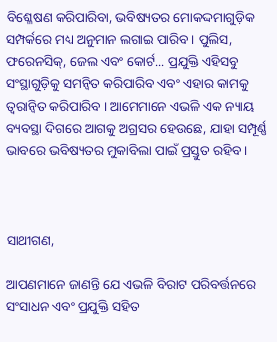ବିଶ୍ଳେଷଣ କରିପାରିବା, ଭବିଷ୍ୟତର ମୋକଦ୍ଦମାଗୁଡ଼ିକ ସମ୍ପର୍କରେ ମଧ୍ୟ ଅନୁମାନ ଲଗାଇ ପାରିବ । ପୁଲିସ, ଫରେନସିକ୍, ଜେଲ ଏବଂ କୋର୍ଟ... ପ୍ରଯୁକ୍ତି ଏହିସବୁ ସଂସ୍ଥାଗୁଡ଼ିକୁ ସମନ୍ୱିତ କରିପାରିବ ଏବଂ ଏହାର କାମକୁ ତ୍ୱରାନ୍ୱିତ କରିପାରିବ । ଆମେମାନେ ଏଭଳି ଏକ ନ୍ୟାୟ ବ୍ୟବସ୍ଥା ଦିଗରେ ଆଗକୁ ଅଗ୍ରସର ହେଉଛେ, ଯାହା ସମ୍ପୂର୍ଣ୍ଣ ଭାବରେ ଭବିଷ୍ୟତର ମୁକାବିଲା ପାଇଁ ପ୍ରସ୍ତୁତ ରହିବ ।



ସାଥୀଗଣ,

ଆପଣମାନେ ଜାଣନ୍ତି ଯେ ଏଭଳି ବିରାଟ ପରିବର୍ତ୍ତନରେ ସଂସାଧନ ଏବଂ ପ୍ରଯୁକ୍ତି ସହିତ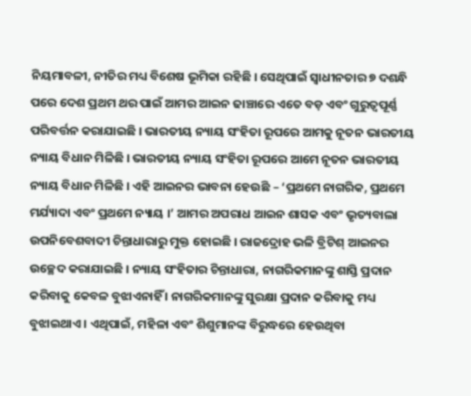ନିୟମାବଳୀ, ନୀତିର ମଧ୍ୟ ବିଶେଷ ଭୂମିକା ରହିଛି । ସେଥିପାଇଁ ସ୍ୱାଧୀନତାର ୭ ଦଶନ୍ଧି ପରେ ଦେଶ ପ୍ରଥମ ଥର ପାଇଁ ଆମର ଆଇନ ଢାଞ୍ଚାରେ ଏତେ ବଡ଼ ଏବଂ ଗୁରୁତ୍ୱପୂର୍ଣ୍ଣ ପରିବର୍ତ୍ତନ କରାଯାଇଛି । ଭାରତୀୟ ନ୍ୟାୟ ସଂହିତା ରୂପରେ ଆମକୁ ନୂତନ ଭାରତୀୟ ନ୍ୟାୟ ବିଧାନ ମିଳିଛି । ଭାରତୀୟ ନ୍ୟାୟ ସଂହିତା ରୂପରେ ଆମେ ନୂତନ ଭାରତୀୟ ନ୍ୟାୟ ବିଧାନ ମିଳିଛି । ଏହି ଆଇନର ଭାବନା ହେଉଛି – ‘ପ୍ରଥମେ ନାଗରିକ, ପ୍ରଥମେ ମର୍ଯ୍ୟାଦା ଏବଂ ପ୍ରଥମେ ନ୍ୟାୟ ।’ ଆମର ଅପରାଧ ଆଇନ ଶାସକ ଏବଂ ଭୃତ୍ୟବାଲା ଉପନିବେଶବାଦୀ ଚିନ୍ତାଧାରାରୁ ମୁକ୍ତ ହୋଇଛି । ରାଜଦ୍ରୋହ ଭଳି ବ୍ରିଟିଶ୍ ଆଇନର ଉଚ୍ଛେଦ କରାଯାଇଛି । ନ୍ୟାୟ ସଂହିତାର ଚିନ୍ତାଧାରା, ନାଗରିକମାନଙ୍କୁ ଶାସ୍ତି ପ୍ରଦାନ କରିବାକୁ କେବଳ ବୁଝାଏନାହିଁ । ନାଗରିକମାନଙ୍କୁ ସୁରକ୍ଷା ପ୍ରଦାନ କରିବାକୁ ମଧ୍ୟ ବୁଝାଇଥାଏ । ଏଥିପାଇଁ, ମହିଳା ଏବଂ ଶିଶୁମାନଙ୍କ ବିରୁଦ୍ଧରେ ହେଉଥିବା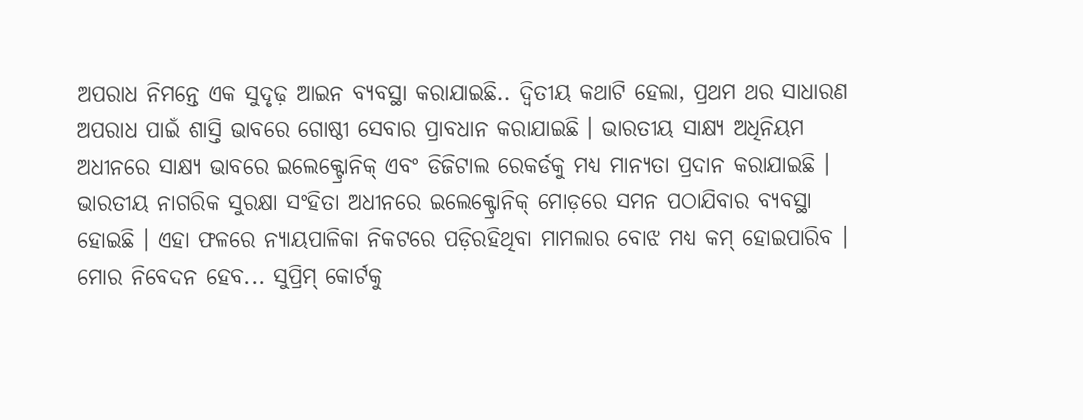ଅପରାଧ ନିମନ୍ତେ ଏକ ସୁଦୃଢ଼ ଆଇନ ବ୍ୟବସ୍ଥା କରାଯାଇଛି.. ଦ୍ୱିତୀୟ କଥାଟି ହେଲା, ପ୍ରଥମ ଥର ସାଧାରଣ ଅପରାଧ ପାଇଁ ଶାସ୍ତି ଭାବରେ ଗୋଷ୍ଠୀ ସେବାର ପ୍ରାବଧାନ କରାଯାଇଛି । ଭାରତୀୟ ସାକ୍ଷ୍ୟ ଅଧିନିୟମ ଅଧୀନରେ ସାକ୍ଷ୍ୟ ଭାବରେ ଇଲେକ୍ଟ୍ରୋନିକ୍ ଏବଂ ଡିଜିଟାଲ ରେକର୍ଡକୁ ମଧ୍ୟ ମାନ୍ୟତା ପ୍ରଦାନ କରାଯାଇଛି । ଭାରତୀୟ ନାଗରିକ ସୁରକ୍ଷା ସଂହିତା ଅଧୀନରେ ଇଲେକ୍ଟ୍ରୋନିକ୍ ମୋଡ଼ରେ ସମନ ପଠାଯିବାର ବ୍ୟବସ୍ଥା ହୋଇଛି । ଏହା ଫଳରେ ନ୍ୟାୟପାଳିକା ନିକଟରେ ପଡ଼ିରହିଥିବା ମାମଲାର ବୋଝ ମଧ୍ୟ କମ୍ ହୋଇପାରିବ । ମୋର ନିବେଦନ ହେବ... ସୁପ୍ରିମ୍ କୋର୍ଟକୁ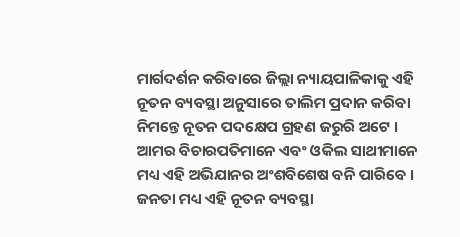ମାର୍ଗଦର୍ଶନ କରିବାରେ ଜିଲ୍ଲା ନ୍ୟାୟପାଳିକାକୁ ଏହି ନୂତନ ବ୍ୟବସ୍ଥା ଅନୁସାରେ ତାଲିମ ପ୍ରଦାନ କରିବା ନିମନ୍ତେ ନୂତନ ପଦକ୍ଷେପ ଗ୍ରହଣ ଜରୁରି ଅଟେ । ଆମର ବିଚାରପତିମାନେ ଏବଂ ଓକିଲ ସାଥୀମାନେ ମଧ୍ୟ ଏହି ଅଭିଯାନର ଅଂଶବିଶେଷ ବନି ପାରିବେ । ଜନତା ମଧ୍ୟ ଏହି ନୂତନ ବ୍ୟବସ୍ଥା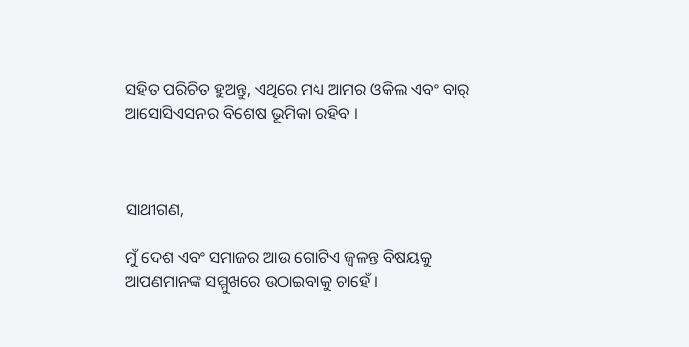ସହିତ ପରିଚିତ ହୁଅନ୍ତୁ, ଏଥିରେ ମଧ୍ୟ ଆମର ଓକିଲ ଏବଂ ବାର୍ ଆସୋସିଏସନର ବିଶେଷ ଭୂମିକା ରହିବ ।



ସାଥୀଗଣ,

ମୁଁ ଦେଶ ଏବଂ ସମାଜର ଆଉ ଗୋଟିଏ ଜ୍ୱଳନ୍ତ ବିଷୟକୁ ଆପଣମାନଙ୍କ ସମ୍ମୁଖରେ ଉଠାଇବାକୁ ଚାହେଁ ।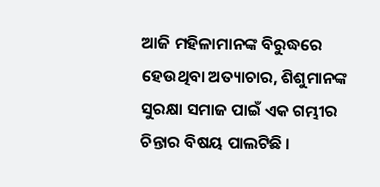ଆଜି ମହିଳାମାନଙ୍କ ବିରୁଦ୍ଧରେ ହେଉଥିବା ଅତ୍ୟାଚାର, ଶିଶୁମାନଙ୍କ ସୁରକ୍ଷା ସମାଜ ପାଇଁ ଏକ ଗମ୍ଭୀର ଚିନ୍ତାର ବିଷୟ ପାଲଟିଛି ।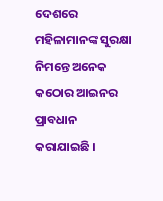ଦେଶରେ ମହିଳାମାନଙ୍କ ସୁରକ୍ଷା ନିମନ୍ତେ ଅନେକ କଠୋର ଆଇନର ପ୍ରାବଧାନ କରାଯାଇଛି ।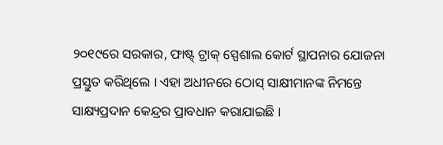୨୦୧୯ରେ ସରକାର, ଫାଷ୍ଟ୍ ଟ୍ରାକ୍ ସ୍ପେଶାଲ କୋର୍ଟ ସ୍ଥାପନାର ଯୋଜନା ପ୍ରସ୍ତୁତ କରିଥିଲେ । ଏହା ଅଧୀନରେ ଠୋସ୍ ସାକ୍ଷୀମାନଙ୍କ ନିମନ୍ତେ ସାକ୍ଷ୍ୟପ୍ରଦାନ କେନ୍ଦ୍ରର ପ୍ରାବଧାନ କରାଯାଇଛି ।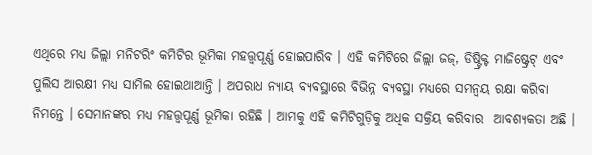ଏଥିରେ ମଧ୍ୟ ଜିଲ୍ଲା ମନିଟରିଂ କମିଟିର ଭୂମିକା ମହତ୍ତ୍ୱପୂର୍ଣ୍ଣ ହୋଇପାରିବ । ଏହି କମିଟିରେ ଜିଲ୍ଲା ଜଜ୍, ଡିଷ୍ଟ୍ରିକ୍ଟ ମାଜିଷ୍ଟ୍ରେଟ୍ ଏବଂ ପୁଲିସ ଆରକ୍ଷୀ ମଧ୍ୟ ସାମିଲ ହୋଇଥାଆନ୍ତି । ଅପରାଧ ନ୍ୟାୟ ବ୍ୟବସ୍ଥାରେ ବିଭିନ୍ନ ବ୍ୟବସ୍ଥା ମଧ୍ୟରେ ସମନ୍ୱୟ ରକ୍ଷା କରିବା ନିମନ୍ତେ । ସେମାନଙ୍କର ମଧ୍ୟ ମହତ୍ତ୍ୱପୂର୍ଣ୍ଣ ଭୂମିକା ରହିଛି । ଆମକୁ ଏହି କମିଟିଗୁଡ଼ିକୁ ଅଧିକ ସକ୍ରିୟ କରିବାର  ଆବଶ୍ୟକତା ଅଛି ।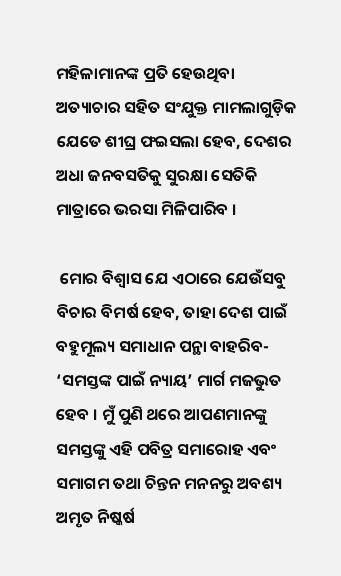ମହିଳାମାନଙ୍କ ପ୍ରତି ହେଉଥିବା ଅତ୍ୟାଚାର ସହିତ ସଂଯୁକ୍ତ ମାମଲାଗୁଡ଼ିକ ଯେତେ ଶୀଘ୍ର ଫଇସଲା ହେବ, ଦେଶର ଅଧା ଜନବସତିକୁ ସୁରକ୍ଷା ସେତିକି ମାତ୍ରାରେ ଭରସା ମିଳିପାରିବ ।

 ମୋର ବିଶ୍ୱାସ ଯେ ଏଠାରେ ଯେଉଁସବୁ ବିଚାର ବିମର୍ଷ ହେବ, ତାହା ଦେଶ ପାଇଁ ବହୁମୂଲ୍ୟ ସମାଧାନ ପନ୍ଥା ବାହରିବ- ‘ସମସ୍ତଙ୍କ ପାଇଁ ନ୍ୟାୟ’ ମାର୍ଗ ମଜଭୁତ ହେବ । ମୁଁ ପୁଣି ଥରେ ଆପଣମାନଙ୍କୁ ସମସ୍ତଙ୍କୁ ଏହି ପବିତ୍ର ସମାରୋହ ଏବଂ ସମାଗମ ତଥା ଚିନ୍ତନ ମନନରୁ ଅବଶ୍ୟ ଅମୃତ ନିଷ୍କର୍ଷ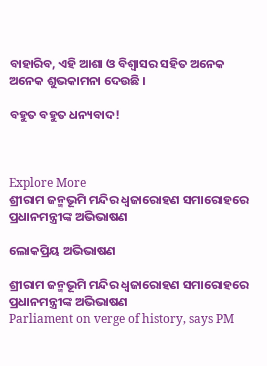ବାହାରିବ, ଏହି ଆଶା ଓ ବିଶ୍ୱାସର ସହିତ ଅନେକ ଅନେକ ଶୁଭକାମନା ଦେଉଛି ।

ବହୁତ ବହୁତ ଧନ୍ୟବାଦ!



Explore More
ଶ୍ରୀରାମ ଜନ୍ମଭୂମି ମନ୍ଦିର ଧ୍ଵଜାରୋହଣ ସମାରୋହରେ ପ୍ରଧାନମନ୍ତ୍ରୀଙ୍କ ଅଭିଭାଷଣ

ଲୋକପ୍ରିୟ ଅଭିଭାଷଣ

ଶ୍ରୀରାମ ଜନ୍ମଭୂମି ମନ୍ଦିର ଧ୍ଵଜାରୋହଣ ସମାରୋହରେ ପ୍ରଧାନମନ୍ତ୍ରୀଙ୍କ ଅଭିଭାଷଣ
Parliament on verge of history, says PM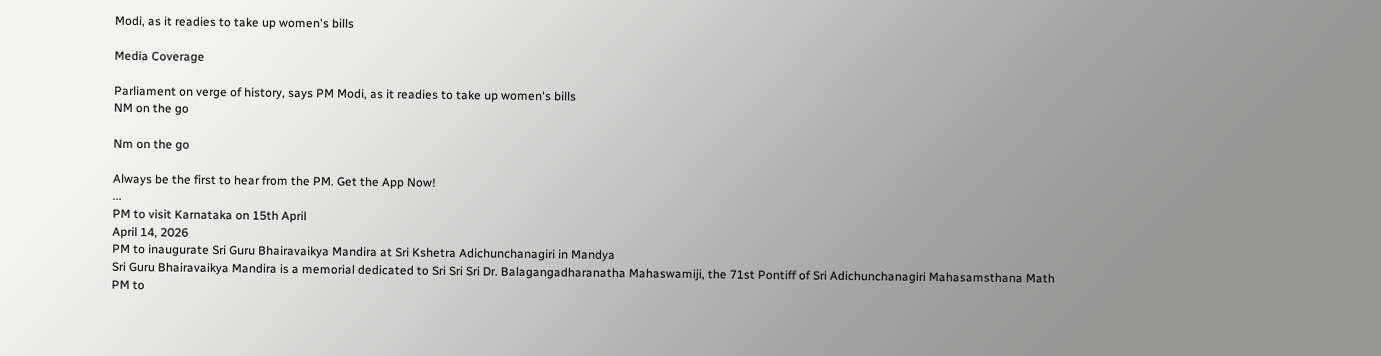Modi, as it readies to take up women's bills

Media Coverage

Parliament on verge of history, says PM Modi, as it readies to take up women's bills
NM on the go

Nm on the go

Always be the first to hear from the PM. Get the App Now!
...
PM to visit Karnataka on 15th April
April 14, 2026
PM to inaugurate Sri Guru Bhairavaikya Mandira at Sri Kshetra Adichunchanagiri in Mandya
Sri Guru Bhairavaikya Mandira is a memorial dedicated to Sri Sri Sri Dr. Balagangadharanatha Mahaswamiji, the 71st Pontiff of Sri Adichunchanagiri Mahasamsthana Math
PM to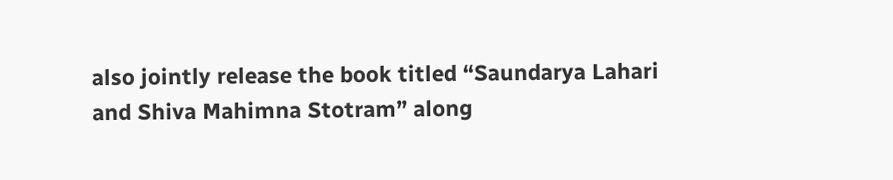also jointly release the book titled “Saundarya Lahari and Shiva Mahimna Stotram” along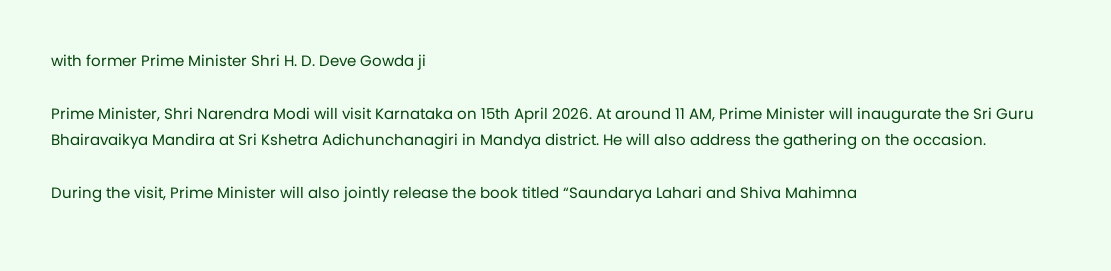with former Prime Minister Shri H. D. Deve Gowda ji

Prime Minister, Shri Narendra Modi will visit Karnataka on 15th April 2026. At around 11 AM, Prime Minister will inaugurate the Sri Guru Bhairavaikya Mandira at Sri Kshetra Adichunchanagiri in Mandya district. He will also address the gathering on the occasion.

During the visit, Prime Minister will also jointly release the book titled “Saundarya Lahari and Shiva Mahimna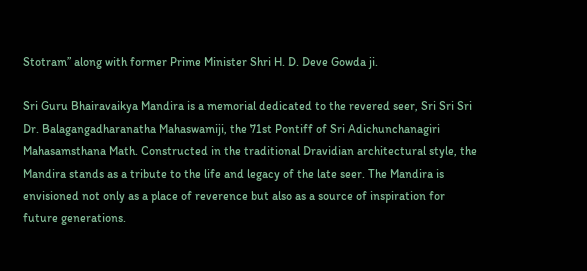Stotram” along with former Prime Minister Shri H. D. Deve Gowda ji.

Sri Guru Bhairavaikya Mandira is a memorial dedicated to the revered seer, Sri Sri Sri Dr. Balagangadharanatha Mahaswamiji, the 71st Pontiff of Sri Adichunchanagiri Mahasamsthana Math. Constructed in the traditional Dravidian architectural style, the Mandira stands as a tribute to the life and legacy of the late seer. The Mandira is envisioned not only as a place of reverence but also as a source of inspiration for future generations.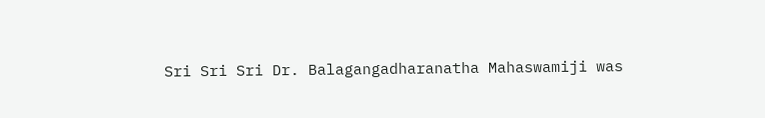Sri Sri Sri Dr. Balagangadharanatha Mahaswamiji was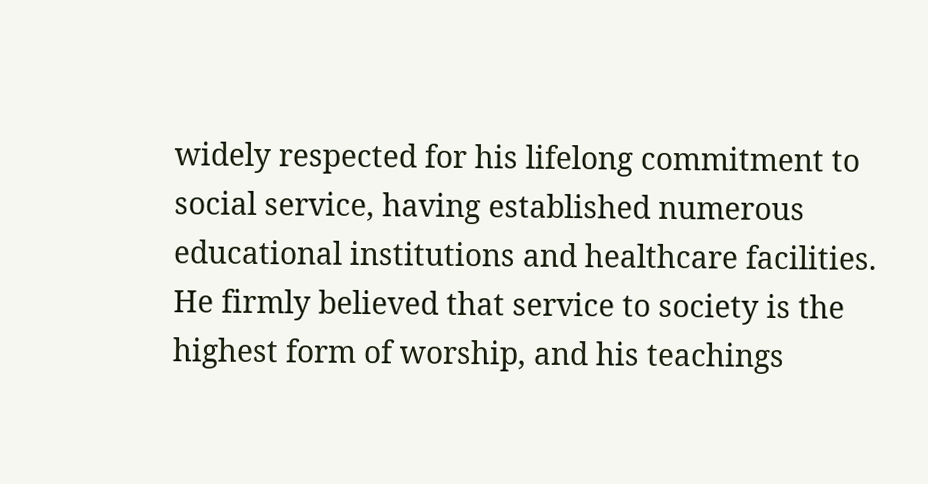widely respected for his lifelong commitment to social service, having established numerous educational institutions and healthcare facilities. He firmly believed that service to society is the highest form of worship, and his teachings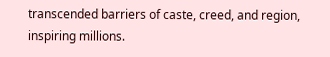transcended barriers of caste, creed, and region, inspiring millions.